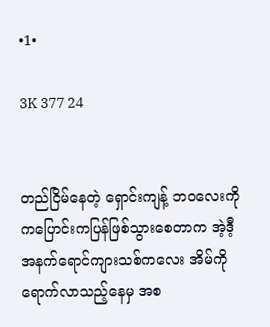•1•

3K 377 24


တည်ငြိမ်နေတဲ့ ရှောင်းကျန့် ဘဝလေးကို ကပြောင်းကပြန်ဖြစ်သွားစေတာက အဲ့ဒီ့ အနက်ရောင်ကျားသစ်ကလေး အိမ်ကို ရောက်လာသည့်နေမှ အစ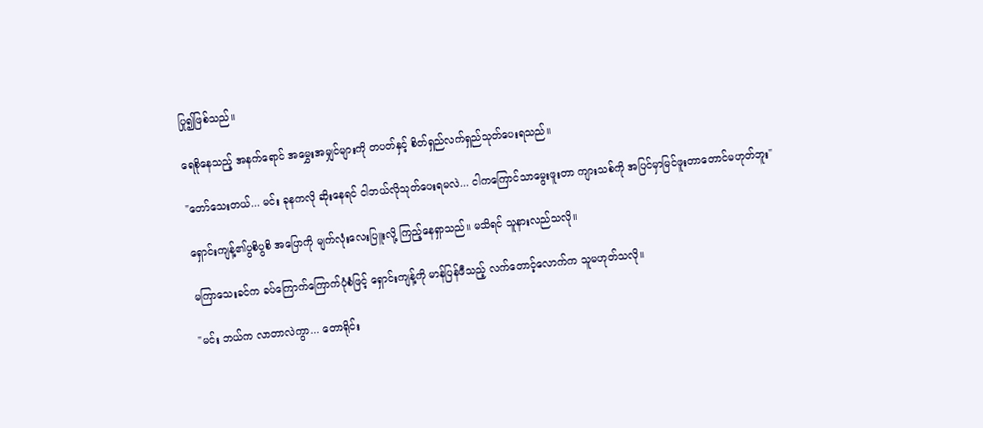ပြု၍ဖြစ်သည်။

ရေစိုနေသည့် အနက်ရောင် အမွှေးအမျှင်များကို တပတ်နှင့် စိတ်ရှည်လက်ရှည်သုတ်ပေးရသည်။

"တော်သေးတယ်... မင်း ခုနကလို ဆိုးနေရင် ငါဘယ်လိုသုတ်ပေးရမလဲ... ငါကကြောင်သာမွေးဖူးတာ ကျားသစ်ကို အပြင်မှာမြင်ဖူးတာတောင်မဟုတ်ဘူး"

ရှောင်းကျန့်၏ပွစိပွစိ အပြောကို မျက်လုံးလေးပြူးလို့ ကြည့်နေရှာသည်။ မသိရင် သူနားလည်သလို။

မကြာသေးခင်က ခပ်ကြောက်ကြောက်ပုံစံဖြင့် ရှောင်းကျန့်ကို မာန်ပြန်ဖီသည့် လက်တောင့်လောက်က သူမဟုတ်သလို။

"မင်း ဘယ်က လာတာလဲကွာ... တောရိုင်း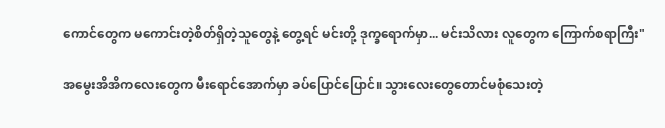ကောင်တွေက မကောင်းတဲ့စိတ်ရှိတဲ့သူတွေနဲ့ တွေ့ရင် မင်းတို့ ဒုက္ခရောက်မှာ... မင်းသိလား လူတွေက ကြောက်စရာကြီး"

အမွေးအိအိကလေးတွေက မီးရောင်အောက်မှာ ခပ်ပြောင်ပြောင်။ သွားလေးတွေတောင်မစုံသေးတဲ့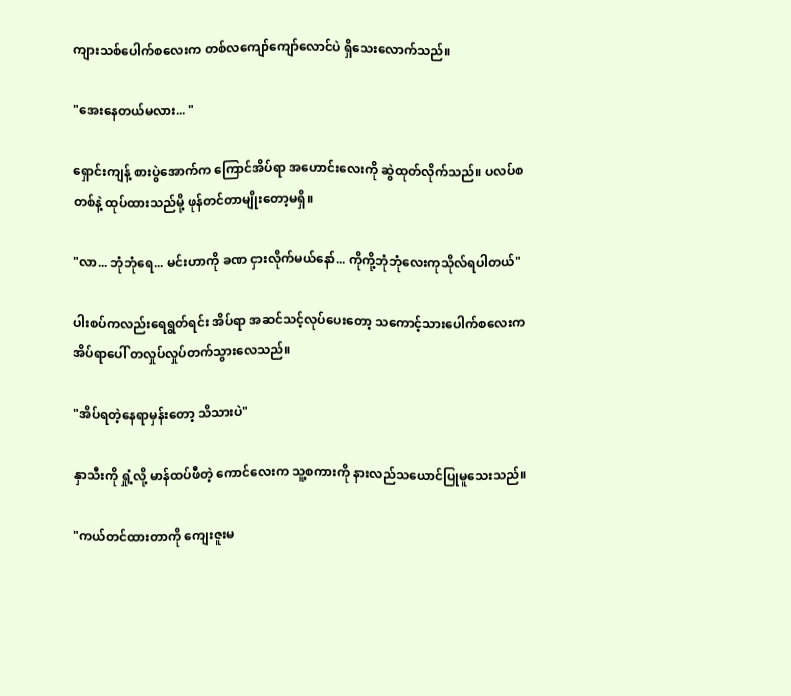ကျားသစ်ပေါက်စလေးက တစ်လကျော်ကျော်လောင်ပဲ ရှိသေးလောက်သည်။

"အေးနေတယ်မလား... "

ရှောင်းကျန့် စားပွဲအောက်က ကြောင်အိပ်ရာ အဟောင်းလေးကို ဆွဲထုတ်လိုက်သည်။ ပလပ်စတစ်နဲ့ ထုပ်ထားသည်မို့ ဖုန်တင်တာမျိုးတော့မရှိ။

"လာ... ဘုံဘုံရေ... မင်းဟာကို ခဏ ငှားလိုက်မယ်နော်... ကိုကို့ဘုံဘုံလေးကုသိုလ်ရပါတယ်"

ပါးစပ်ကလည်းရေရွတ်ရင်း အိပ်ရာ အဆင်သင့်လုပ်ပေးတော့ သကောင့်သားပေါက်စလေးက အိပ်ရာပေါ် တလှုပ်လှုပ်တက်သွားလေသည်။

"အိပ်ရတဲ့နေရာမှန်းတော့ သိသားပဲ"

နှာသီးကို ရှုံ့လို့ မာန်ထပ်ဖီတဲ့ ကောင်လေးက သူ့စကားကို နားလည်သယောင်ပြုမူသေးသည်။

"ကယ်တင်ထားတာကို ကျေးဇူးမ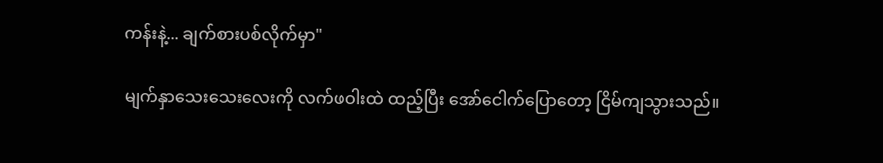ကန်းနဲ့... ချက်စားပစ်လိုက်မှာ"

မျက်နှာသေးသေးလေးကို လက်ဖဝါးထဲ ထည့်ပြီး အော်ငေါက်ပြောတော့ ငြိမ်ကျသွားသည်။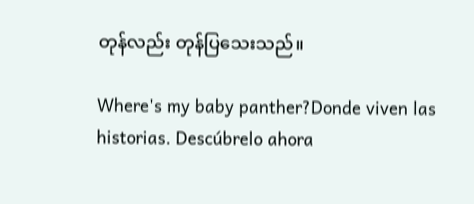တုန်လည်း တုန်ပြသေးသည်။

Where's my baby panther?Donde viven las historias. Descúbrelo ahora